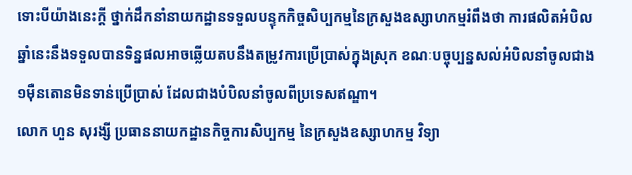ទោះបីយ៉ាងនេះក្តី ថ្នាក់ដឹកនាំនាយកដ្ឋានទទួលបន្ទុកកិច្ចសិប្បកម្មនៃក្រសួងឧស្សាហកម្មរំពឹងថា ការផលិតអំបិលឆ្នាំនេះនឹងទទួលបានទិន្នផលអាចឆ្លើយតបនឹងតម្រូវការប្រើប្រាស់ក្នុងស្រុក ខណៈបច្ចុប្បន្នសល់អំបិលនាំចូលជាង១ម៉ឺនតោនមិនទាន់ប្រើប្រាស់ ដែលជាងបំបិលនាំចូលពីប្រទេសឥណ្ឌា។
លោក ហួន សុរង្សី ប្រធាននាយកដ្ឋានកិច្ចការសិប្បកម្ម នៃក្រសួងឧស្សាហកម្ម វិទ្យា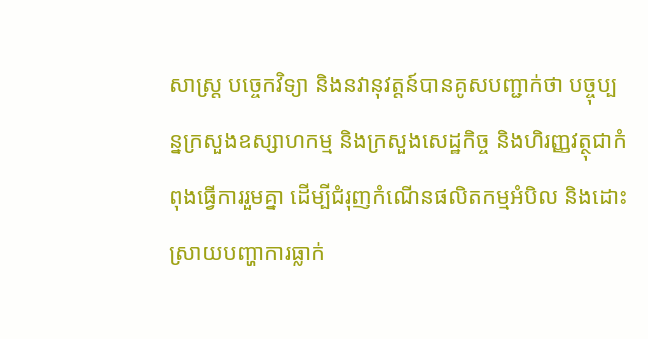សាស្ត្រ បច្ចេកវិទ្យា និងនវានុវត្តន៍បានគូសបញ្ជាក់ថា បច្ចុប្បន្នក្រសួងឧស្សាហកម្ម និងក្រសួងសេដ្ឋកិច្ច និងហិរញ្ញវត្ថុជាកំពុងធ្វើការរួមគ្នា ដើម្បីជំរុញកំណើនផលិតកម្មអំបិល និងដោះស្រាយបញ្ហាការធ្លាក់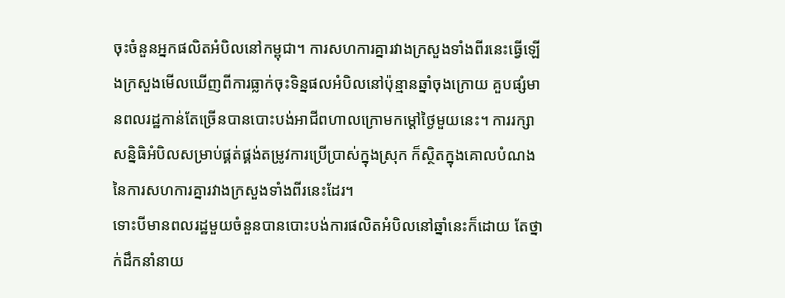ចុះចំនួនអ្នកផលិតអំបិលនៅកម្ពុជា។ ការសហការគ្នារវាងក្រសួងទាំងពីរនេះធ្វើឡើងក្រសួងមើលឃើញពីការធ្លាក់ចុះទិន្នផលអំបិលនៅប៉ុន្មានឆ្នាំចុងក្រោយ គួបផ្សំមានពលរដ្ឋកាន់តែច្រើនបានបោះបង់អាជីពហាលក្រោមកម្តៅថ្ងៃមួយនេះ។ ការរក្សាសន្និធិអំបិលសម្រាប់ផ្គត់ផ្គង់តម្រូវការប្រើប្រាស់ក្នុងស្រុក ក៏ស្ថិតក្នុងគោលបំណងនៃការសហការគ្នារវាងក្រសួងទាំងពីរនេះដែរ។
ទោះបីមានពលរដ្ឋមួយចំនួនបានបោះបង់ការផលិតអំបិលនៅឆ្នាំនេះក៏ដោយ តែថ្នាក់ដឹកនាំនាយ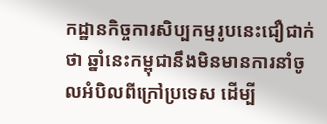កដ្ឋានកិច្ចការសិប្បកម្មរូបនេះជឿជាក់ថា ឆ្នាំនេះកម្ពុជានឹងមិនមានការនាំចូលអំបិលពីក្រៅប្រទេស ដើម្បី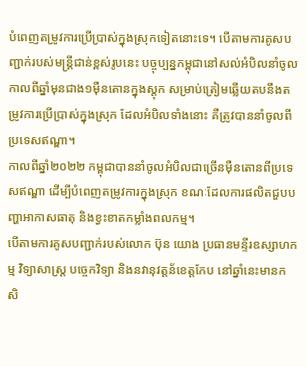បំពេញតម្រូវការប្រើប្រាស់ក្នុងស្រុកទៀតនោះទេ។ បើតាមការគូសបញ្ជាក់របស់មន្ត្រីជាន់ខ្ពស់រូបនេះ បច្ចុប្បន្នកម្ពុជានៅសល់អំបិលនាំចូលកាលពីឆ្នាំមុនជាង១ម៉ឺនតោនក្នុងស្តុក សម្រាប់ត្រៀមឆ្លើយតបនឹងតម្រូវការប្រើប្រាស់ក្នុងស្រុក ដែលអំបិលទាំងនោះ គឺត្រូវបាននាំចូលពីប្រទេសឥណ្ឌា។
កាលពីឆ្នាំ២០២២ កម្ពុជាបាននាំចូលអំបិលជាច្រើនម៉ឺនតោនពីប្រទេសឥណ្ឌា ដើម្បីបំពេញតម្រូវការក្នុងស្រុក ខណៈដែលការផលិតជួបបញ្ហាអាកាសធាតុ និងខ្វះខាតកម្លាំងពលកម្ម។
បើតាមការគូសបញ្ជាក់របស់លោក ប៊ុន យោង ប្រធានមន្ទីរឧស្សាហកម្ម វិទ្យាសាស្ត្រ បច្ចេកវិទ្យា និងនវានុវត្តន័ខេត្តកែប នៅឆ្នាំនេះមានកសិ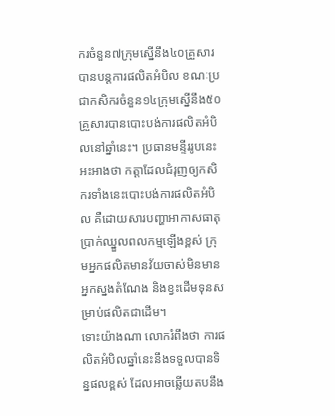ករចំនួន៧ក្រុមស្នើនឹង៤០គ្រួសារបានបន្តការផលិតអំបិល ខណៈប្រជាកសិករចំនួន១៤ក្រុមស្នើនឹង៥០គ្រួសារបានបោះបង់ការផលិតអំបិលនៅឆ្នាំនេះ។ ប្រធានមន្ទីររូបនេះអះអាងថា កត្តាដែលជំរុញឲ្យកសិករទាំងនេះបោះបង់ការផលិតអំបិល គឺដោយសារបញ្ហាអាកាសធាតុ ប្រាក់ឈ្នួលពលកម្មឡើងខ្ពស់ ក្រុមអ្នកផលិតមានវ័យចាស់មិនមានអ្នកស្នងតំណែង និងខ្វះដើមទុនសម្រាប់ផលិតជាដើម។
ទោះយ៉ាងណា លោករំពឹងថា ការផលិតអំបិលឆ្នាំនេះនឹងទទួលបានទិន្នផលខ្ពស់ ដែលអាចឆ្លើយតបនឹង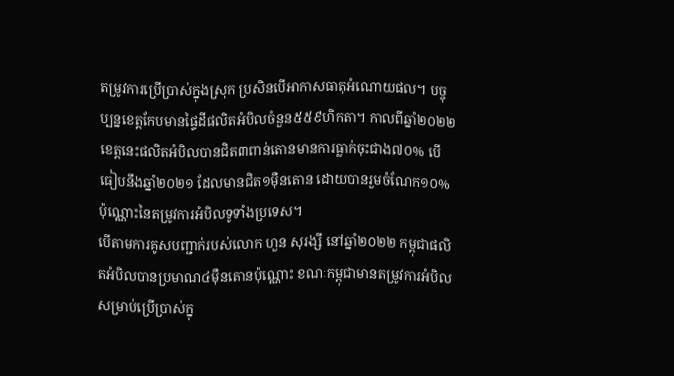តម្រូវការប្រើប្រាស់ក្នុងស្រុក ប្រសិនបើអាកាសធាតុអំណោយផល។ បច្ចុប្បន្នខេត្តកែបមានផ្ទៃដីផលិតអំបិលចំនួន៥៥៩ហិកតា។ កាលពីឆ្នាំ២០២២ ខេត្តនេះផលិតអំបិលបានជិត៣ពាន់តោនមានការធ្លាក់ចុះជាង៧០% បើធៀបនឹងឆ្នាំ២០២១ ដែលមានជិត១ម៉ឺនតោន ដោយបានរួមចំណែក១០%ប៉ុណ្ណោះនៃតម្រូវការអំបិលទូទាំងប្រទេស។
បើតាមការគូសបញ្ជាក់របស់លោក ហួន សុរង្សី នៅឆ្នាំ២០២២ កម្ពុជាផលិតអំបិលបានប្រមាណ៤ម៉ឺនតោនប៉ុណ្ណោះ ខណៈកម្ពុជាមានតម្រូវការអំបិលសម្រាប់ប្រើប្រាស់ក្នុ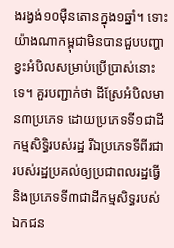ងរង្វង់១០ម៉ឺនតោនក្នុង១ឆ្នាំ។ ទោះយ៉ាងណាកម្ពុជាមិនបានជួបបញ្ហាខ្វះអំបិលសម្រាប់ប្រើប្រាស់នោះទេ។ គួរបញ្ជាក់ថា ដីស្រែអំបិលមាន៣ប្រភេទ ដោយប្រភេទទី១ជាដីកម្មសិទ្ធិរបស់រដ្ឋ រីឯប្រភេទទីពីរជារបស់រដ្ឋប្រគល់ឲ្យប្រជាពលរដ្ឋធ្វើ និងប្រភេទទី៣ជាដីកម្មសិទ្ធរបស់ឯកជន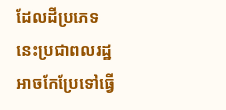ដែលដីប្រភេទនេះប្រជាពលរដ្ឋអាចកែប្រែទៅធ្វើ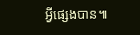អ្វីផ្សេងបាន៕